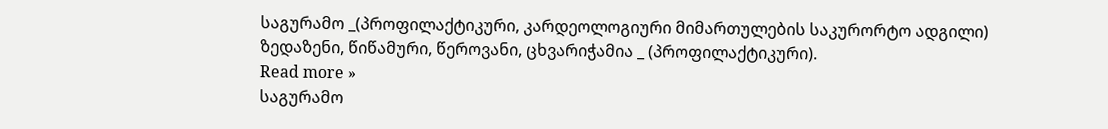საგურამო _(პროფილაქტიკური, კარდეოლოგიური მიმართულების საკურორტო ადგილი)
ზედაზენი, წიწამური, წეროვანი, ცხვარიჭამია _ (პროფილაქტიკური).
Read more »
საგურამო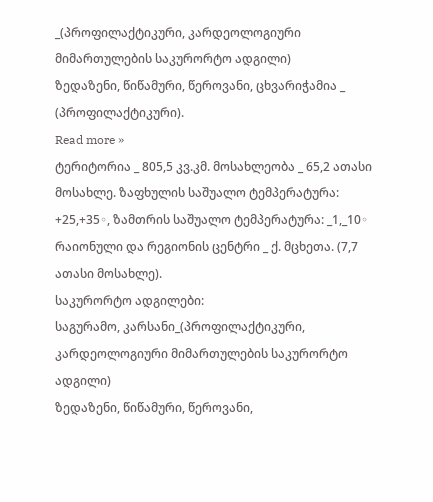_(პროფილაქტიკური, კარდეოლოგიური მიმართულების საკურორტო ადგილი)
ზედაზენი, წიწამური, წეროვანი, ცხვარიჭამია _ (პროფილაქტიკური).
Read more »
ტერიტორია _ 805,5 კვ.კმ. მოსახლეობა _ 65,2 ათასი მოსახლე. ზაფხულის საშუალო ტემპერატურა: +25,+35◦, ზამთრის საშუალო ტემპერატურა: _1,_10◦
რაიონული და რეგიონის ცენტრი _ ქ. მცხეთა. (7,7 ათასი მოსახლე).
საკურორტო ადგილები:
საგურამო, კარსანი_(პროფილაქტიკური, კარდეოლოგიური მიმართულების საკურორტო ადგილი)
ზედაზენი, წიწამური, წეროვანი,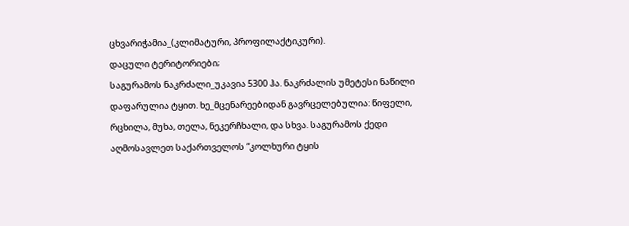ცხვარიჭამია_(კლიმატური, პროფილაქტიკური).
დაცული ტერიტორიები;
საგურამოს ნაკრძალი_უკავია 5300 ჰა. ნაკრძალის უმეტესი ნაწილი დაფარულია ტყით. ხე_მცენარეებიდან გავრცელებულია: წიფელი, რცხილა, მუხა, თელა, ნეკერჩხალი, და სხვა. საგურამოს ქედი აღმოსავლეთ საქართველოს “კოლხური ტყის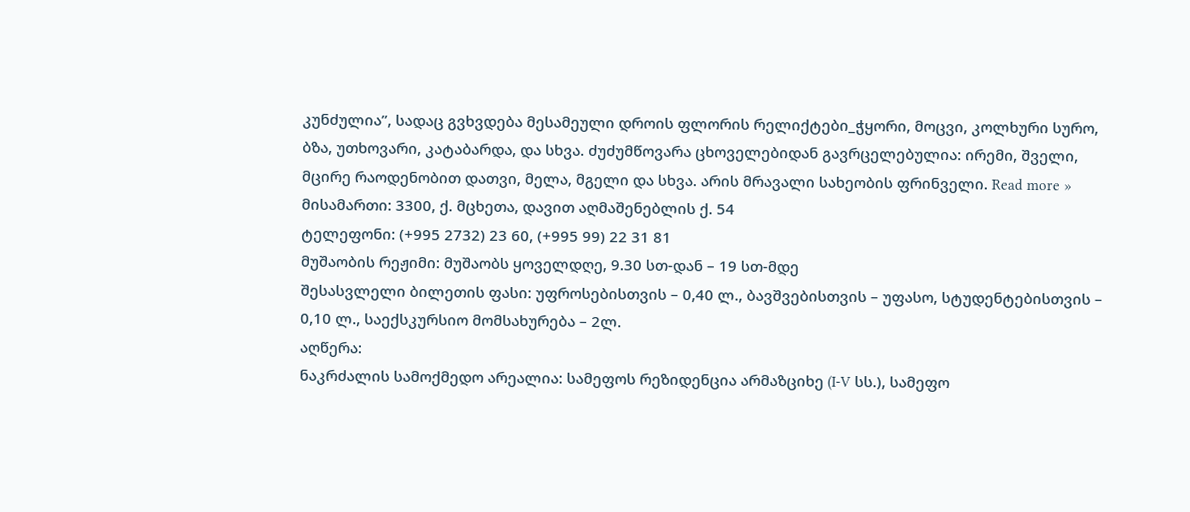კუნძულია”, სადაც გვხვდება მესამეული დროის ფლორის რელიქტები_ჭყორი, მოცვი, კოლხური სურო, ბზა, უთხოვარი, კატაბარდა, და სხვა. ძუძუმწოვარა ცხოველებიდან გავრცელებულია: ირემი, შველი, მცირე რაოდენობით დათვი, მელა, მგელი და სხვა. არის მრავალი სახეობის ფრინველი. Read more »
მისამართი: 3300, ქ. მცხეთა, დავით აღმაშენებლის ქ. 54
ტელეფონი: (+995 2732) 23 60, (+995 99) 22 31 81
მუშაობის რეჟიმი: მუშაობს ყოველდღე, 9.30 სთ-დან – 19 სთ-მდე
შესასვლელი ბილეთის ფასი: უფროსებისთვის – 0,40 ლ., ბავშვებისთვის – უფასო, სტუდენტებისთვის – 0,10 ლ., საექსკურსიო მომსახურება – 2ლ.
აღწერა:
ნაკრძალის სამოქმედო არეალია: სამეფოს რეზიდენცია არმაზციხე (I-V სს.), სამეფო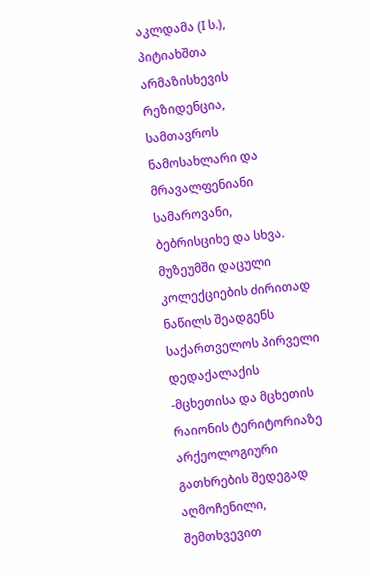აკლდამა (I ს.), პიტიახშთა არმაზისხევის რეზიდენცია, სამთავროს ნამოსახლარი და მრავალფენიანი სამაროვანი, ბებრისციხე და სხვა. მუზეუმში დაცული კოლექციების ძირითად ნაწილს შეადგენს საქართველოს პირველი დედაქალაქის -მცხეთისა და მცხეთის რაიონის ტერიტორიაზე არქეოლოგიური გათხრების შედეგად აღმოჩენილი, შემთხვევით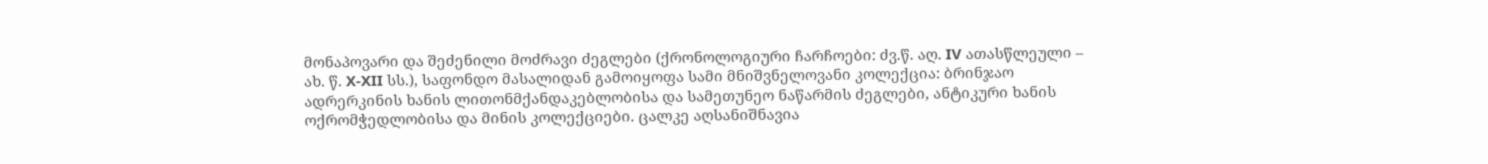მონაპოვარი და შეძენილი მოძრავი ძეგლები (ქრონოლოგიური ჩარჩოები: ძვ.წ. აღ. IV ათასწლეული – ახ. წ. X-XII სს.), საფონდო მასალიდან გამოიყოფა სამი მნიშვნელოვანი კოლექცია: ბრინჯაო ადრერკინის ხანის ლითონმქანდაკებლობისა და სამეთუნეო ნაწარმის ძეგლები, ანტიკური ხანის ოქრომჭედლობისა და მინის კოლექციები. ცალკე აღსანიშნავია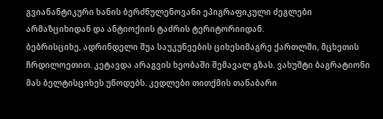გვიანანტიკური ხანის ბერძნულენოვანი ეპიგრაფიკული ძეგლები არმაზციხიდან და ანტიოქიის ტაძრის ტერიტორიიდან.
ბებრისციხე, ადრინდელი შუა საუკუნეების ციხესიმაგრე ქართლში, მცხეთის ჩრდილოეთით. კეტავდა არაგვის ხეობაში შემავალ გზას. ვახუშტი ბაგრატიონი მას ბელტისციხეს უწოდებს. კედლები თითქმის თანაბარი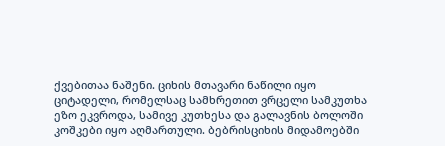ქვებითაა ნაშენი. ციხის მთავარი ნაწილი იყო ციტადელი, რომელსაც სამხრეთით ვრცელი სამკუთხა ეზო ეკვროდა, სამივე კუთხესა და გალავნის ბოლოში კოშკები იყო აღმართული. ბებრისციხის მიდამოებში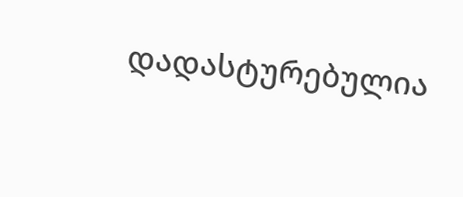დადასტურებულია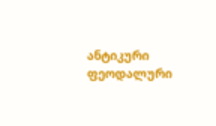ანტიკური ფეოდალური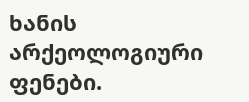ხანის არქეოლოგიური ფენები.